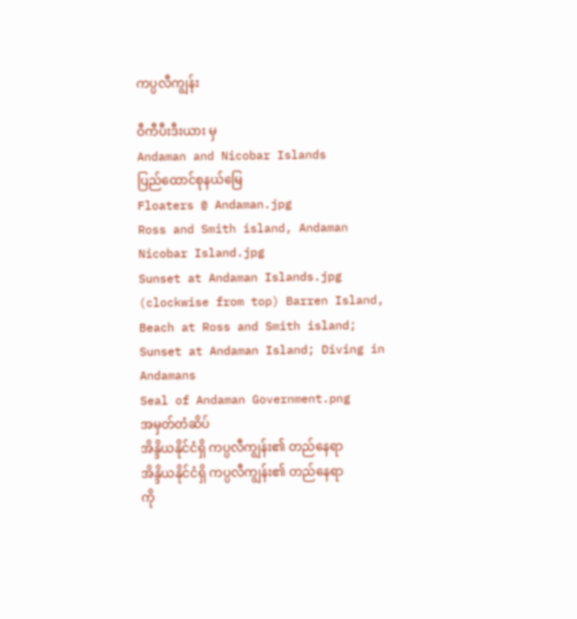ကပ္ပလီကျွန်း

ဝီကီပီးဒီးယား မှ
Andaman and Nicobar Islands
ပြည်ထောင်စုနယ်မြေ
Floaters @ Andaman.jpg
Ross and Smith island, Andaman Nicobar Island.jpg
Sunset at Andaman Islands.jpg
(clockwise from top) Barren Island, Beach at Ross and Smith island; Sunset at Andaman Island; Diving in Andamans
Seal of Andaman Government.png
အမှတ်တံဆိပ်
အိန္ဒိယနိုင်ငံရှိ ကပ္ပလီကျွန်း၏ တည်နေရာ
အိန္ဒိယနိုင်ငံရှိ ကပ္ပလီကျွန်း၏ တည်နေရာ
ကို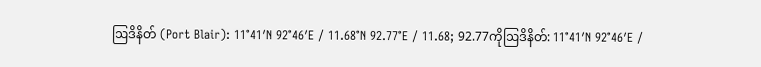ဩဒိနိတ် (Port Blair): 11°41′N 92°46′E / 11.68°N 92.77°E / 11.68; 92.77ကိုဩဒိနိတ်: 11°41′N 92°46′E /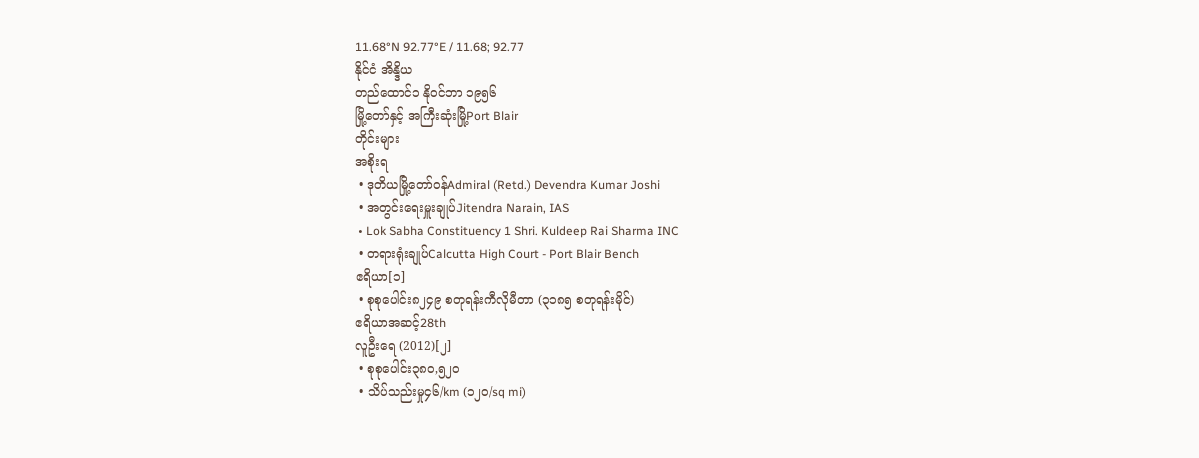11.68°N 92.77°E / 11.68; 92.77
နိုင်ငံ အိန္ဒိယ
တည်ထောင်၁ နိုဝင်ဘာ ၁၉၅၆
မြို့တော်နှင့် အကြီးဆုံးမြို့Port Blair
တိုင်းများ
အစိုးရ
 • ဒုတိယမြို့တော်ဝန်Admiral (Retd.) Devendra Kumar Joshi
 • အတွင်းရေးမှူးချုပ်Jitendra Narain, IAS
 • Lok Sabha Constituency 1 Shri. Kuldeep Rai Sharma INC
 • တရားရုံးချုပ်Calcutta High Court - Port Blair Bench
ဧရိယာ[၁]
 • စုစုပေါင်း၈၂၄၉ စတုရန်းကီလိုမီတာ (၃၁၈၅ စတုရန်းမိုင်)
ဧရိယာအဆင့်28th
လူဦးရေ (2012)[၂]
 • စုစုပေါင်း၃၈၀,၅၂၀
 • သိပ်သည်းမှု၄၆/km (၁၂၀/sq mi)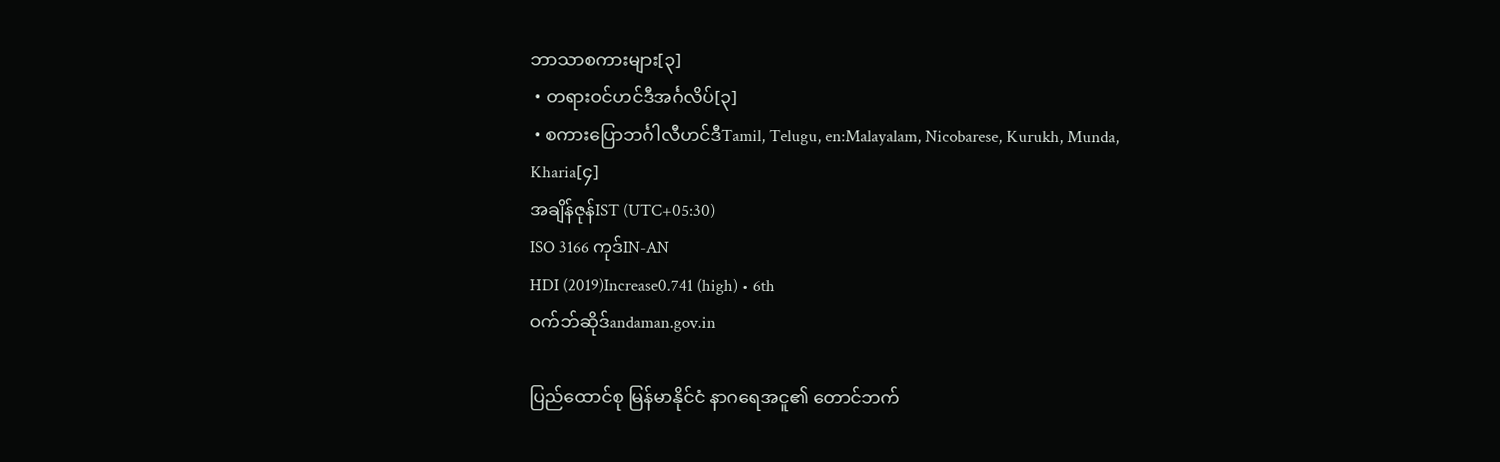ဘာသာစကားများ[၃]
 • တရားဝင်ဟင်ဒီအင်္ဂလိပ်[၃]
 • စကားပြောဘင်္ဂါလီဟင်ဒီTamil, Telugu, en:Malayalam, Nicobarese, Kurukh, Munda, Kharia[၄]
အချိန်ဇုန်IST (UTC+05:30)
ISO 3166 ကုဒ်IN-AN
HDI (2019)Increase0.741 (high) • 6th
ဝက်ဘ်ဆိုဒ်andaman.gov.in

ပြည်ထောင်စု မြန်မာနိုင်ငံ နာဂရေအငူ၏ တောင်ဘက်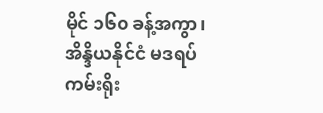မိုင် ၁၆၀ ခန့်အကွာ၊ အိန္ဒိယနိုင်ငံ မဒရပ်ကမ်းရိုး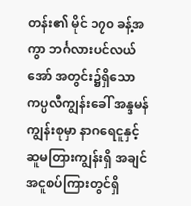တန်း၏ မိုင် ၁၇၀ ခန့်အကွာ ဘင်္ဂလားပင်လယ်အော် အတွင်း၌ရှိသော ကပ္ပလီကျွန်းခေါ် အန္ဒမန်ကျွန်းစုမှာ နာဂရေငူနှင့် ဆူမတြားကျွန်းရှိ အချင်အငူစပ်ကြားတွင်ရှိ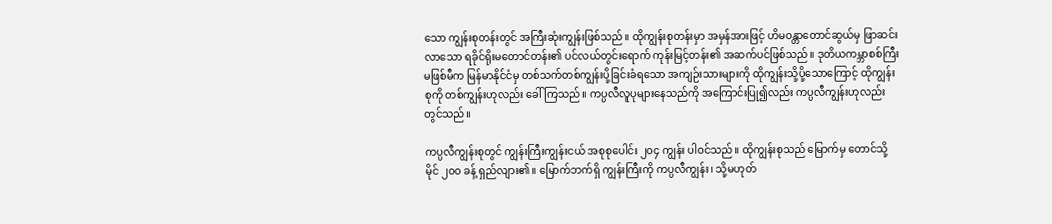သော ကျွန်းစုတန်းတွင် အကြီးဆုံးကျွန်းဖြစ်သည်။ ထိုကျွန်းစုတန်းမှာ အမှန်အားဖြင့် ဟိမဝန္တာတောင်ဆွယ်မှ ဖြာဆင်းလာသော ရခိုင်ရိုးမတောင်တန်း၏ ပင်လယ်တွင်းရောက် ကုန်းမြင့်တန်း၏ အဆက်ပင်ဖြစ်သည်။ ဒုတိယကမ္ဘာစစ်ကြီး မဖြစ်မီက မြန်မာနိုင်ငံမှ တစ်သက်တစ်ကျွန်းပို့ခြင်းခံရသော အကျဉ်းသားများကို ထိုကျွန်းသို့ပို့သောကြောင့် ထိုကျွန်းစုကို တစ်ကျွန်းဟုလည်း ခေါ်ကြသည်။ ကပ္ပလီလူပုများနေသည်ကို အကြောင်းပြု၍လည်း ကပ္ပလီကျွန်းဟုလည်း တွင်သည်။

ကပ္ပလီကျွန်းစုတွင် ကျွန်းကြီးကျွန်းငယ် အစုစုပေါင်း ၂၀၄ ကျွန်း ပါဝင်သည်။ ထိုကျွန်းစုသည် မြောက်မှ တောင်သို့ မိုင် ၂၀၀ ခန့် ရှည်လျား၏။ မြောက်ဘက်ရှိ ကျွန်းကြီးကို ကပ္ပလီကျွန်း၊ သို့မဟုတ်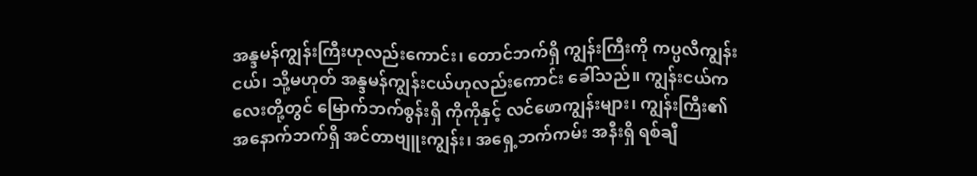အန္ဒမန်ကျွန်းကြီးဟုလည်းကောင်း၊ တောင်ဘက်ရှိ ကျွန်းကြီးကို ကပ္ပလီကျွန်းငယ်၊ သို့မဟုတ် အန္ဒမန်ကျွန်းငယ်ဟုလည်းကောင်း ခေါ်သည်။ ကျွန်းငယ်ကလေးတို့တွင် မြောက်ဘက်စွန်းရှိ ကိုကိုနှင့် လင်ဖောကျွန်းများ၊ ကျွန်းကြီး၏ အနောက်ဘက်ရှိ အင်တာဗျူးကျွန်း၊ အရှေ့ဘက်ကမ်း အနီးရှိ ရစ်ချီ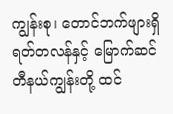ကျွန်းစု၊ တောင်ဘက်ဖျားရှိ ရတ်တလန်နှင့် မြောက်ဆင်တီနယ်ကျွန်းတို့ ထင်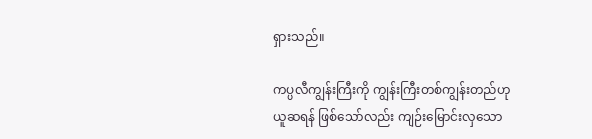ရှားသည်။

ကပ္ပလီကျွန်းကြီးကို ကျွန်းကြီးတစ်ကျွန်းတည်ဟု ယူဆရန် ဖြစ်သော်လည်း ကျဉ်းမြောင်းလှသော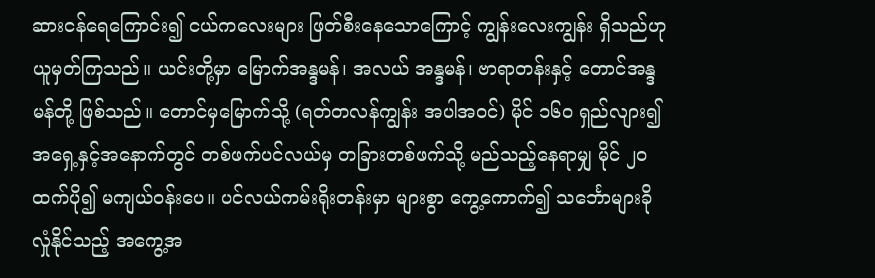ဆားငန်ရေကြောင်း၍ ငယ်ကလေးများ ဖြတ်စီးနေသောကြောင့် ကျွန်းလေးကျွန်း ရှိသည်ဟု ယူမှတ်ကြသည်။ ယင်းတို့မှာ မြောက်အန္ဒမန်၊ အလယ် အန္ဒမန်၊ ဗာရာတန်းနှင့် တောင်အန္ဒမန်တို့ ဖြစ်သည်။ တောင်မှမြောက်သို့ (ရတ်တလန်ကျွန်း အပါအဝင်) မိုင် ၁၆၀ ရှည်လျား၍ အရှေ့နှင့်အနောက်တွင် တစ်ဖက်ပင်လယ်မှ တခြားတစ်ဖက်သို့ မည်သည့်နေရာမျှ မိုင် ၂၀ ထက်ပို၍ မကျယ်ဝန်းပေ။ ပင်လယ်ကမ်းရိုးတန်းမှာ များစွာ ကွေ့ကောက်၍ သင်္ဘောများခိုလှုံနိုင်သည့် အကွေ့အ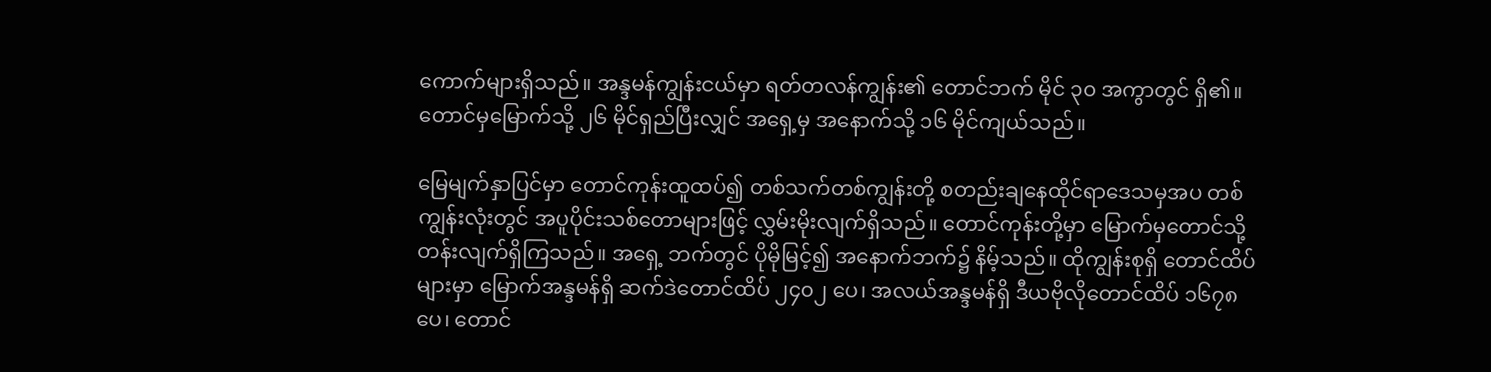ကောက်များရှိသည်။ အန္ဒမန်ကျွန်းငယ်မှာ ရတ်တလန်ကျွန်း၏ တောင်ဘက် မိုင် ၃၀ အကွာတွင် ရှိ၏။ တောင်မှမြောက်သို့ ၂၆ မိုင်ရှည်ပြီးလျှင် အရှေ့မှ အနောက်သို့ ၁၆ မိုင်ကျယ်သည်။

မြေမျက်နှာပြင်မှာ တောင်ကုန်းထူထပ်၍ တစ်သက်တစ်ကျွန်းတို့ စတည်းချနေထိုင်ရာဒေသမှအပ တစ်ကျွန်းလုံးတွင် အပူပိုင်းသစ်တောများဖြင့် လွှမ်းမိုးလျက်ရှိသည်။ တောင်ကုန်းတို့မှာ မြောက်မှတောင်သို့ တန်းလျက်ရှိကြသည်။ အရှေ့ ဘက်တွင် ပိုမိုမြင့်၍ အနောက်ဘက်၌ နိမ့်သည်။ ထိုကျွန်းစုရှိ တောင်ထိပ်များမှာ မြောက်အန္ဒမန်ရှိ ဆက်ဒဲတောင်ထိပ် ၂၄၀၂ ပေ၊ အလယ်အန္ဒမန်ရှိ ဒီယဗိုလိုတောင်ထိပ် ၁၆၇၈ ပေ၊ တောင်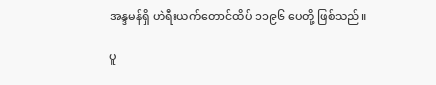အန္ဒမန်ရှိ ဟဲရီးယက်တောင်ထိပ် ၁၁၉၆ ပေတို့ ဖြစ်သည်။

ပူ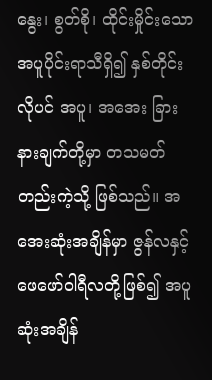နွေး၊ စွတ်စို၊ ထိုင်းမှိုင်းသော အပူပိုင်းရာသီရှိ၍ နှစ်တိုင်းလိုပင် အပူ၊ အအေး ခြားနားချက်တို့မှာ တသမတ်တည်းကဲ့သို့ ဖြစ်သည်။ အအေးဆုံးအချိန်မှာ ဇွန်လနှင့် ဖေဖော်ဝါရီလတို့ဖြစ်၍ အပူဆုံးအချိန်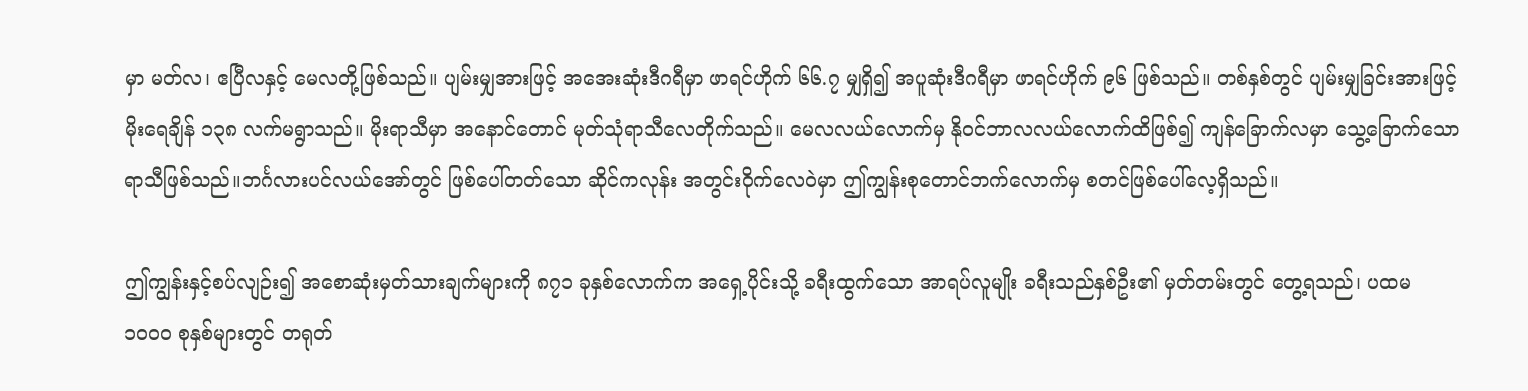မှာ မတ်လ၊ ဧပြီလနှင့် မေလတို့ဖြစ်သည်။ ပျမ်းမျှအားဖြင့် အအေးဆုံးဒီဂရီမှာ ဖာရင်ဟိုက် ၆၆.၇ မျှရှိ၍ အပူဆုံးဒီဂရီမှာ ဖာရင်ဟိုက် ၉၆ ဖြစ်သည်။ တစ်နှစ်တွင် ပျမ်းမျှခြင်းအားဖြင့် မိုးရေချိန် ၁၃၈ လက်မရွာသည်။ မိုးရာသီမှာ အနောင်တောင် မုတ်သုံရာသီလေတိုက်သည်။ မေလလယ်လောက်မှ နိုဝင်ဘာလလယ်လောက်ထိဖြစ်၍ ကျန်ခြောက်လမှာ သွေ့ခြောက်သော ရာသီဖြစ်သည်။ဘင်္ဂလားပင်လယ်အော်တွင် ဖြစ်ပေါ်တတ်သော ဆိုင်ကလုန်း အတွင်းဝိုက်လေဝဲမှာ ဤကျွန်းစုတောင်ဘက်လောက်မှ စတင်ဖြစ်ပေါ်လေ့ရှိသည်။

ဤကျွန်းနှင့်စပ်လျဉ်း၍ အစောဆုံးမှတ်သားချက်များကို ၈၇၁ ခုနှစ်လောက်က အရှေ့ပိုင်းသို့ ခရီးထွက်သော အာရပ်လူမျိုး ခရီးသည်နှစ်ဦး၏ မှတ်တမ်းတွင် တွေ့ရသည်၊ ပထမ ၁၀၀၀ စုနှစ်များတွင် တရုတ်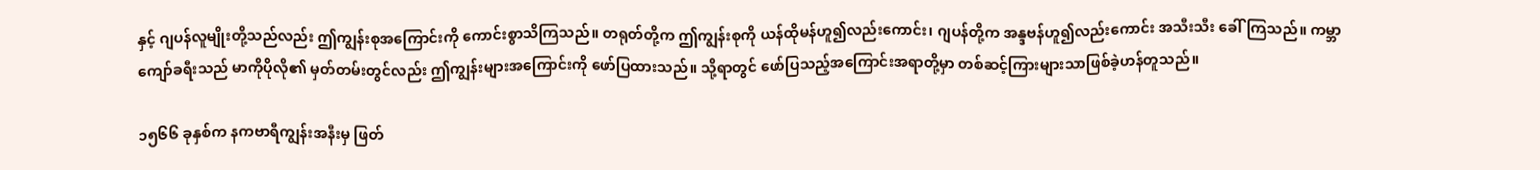နှင့် ဂျပန်လူမျိုးတို့သည်လည်း ဤကျွန်းစုအကြောင်းကို ကောင်းစွာသိကြသည်။ တရုတ်တို့က ဤကျွန်းစုကို ယန်ထိုမန်ဟူ၍လည်းကောင်း၊ ဂျပန်တို့က အန္ဒဗန်ဟူ၍လည်းကောင်း အသီးသီး ခေါ်ကြသည်။ ကမ္ဘာကျော်ခရီးသည် မာကိုပိုလို၏ မှတ်တမ်းတွင်လည်း ဤကျွန်းများအကြောင်းကို ဖော်ပြထားသည်။ သို့ရာတွင် ဖော်ပြသည့်အကြောင်းအရာတို့မှာ တစ်ဆင့်ကြားများသာဖြစ်ခဲ့ဟန်တူသည်။

၁၅၆၆ ခုနှစ်က နကဗာရီကျွန်းအနီးမှ ဖြတ်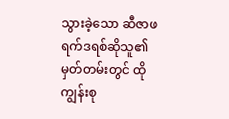သွားခဲ့သော ဆီဇာဖရက်ဒရစ်ဆိုသူ၏ မှတ်တမ်းတွင် ထိုကျွန်းစု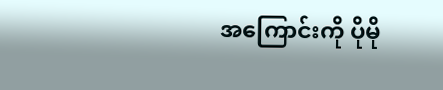အကြောင်းကို ပိုမို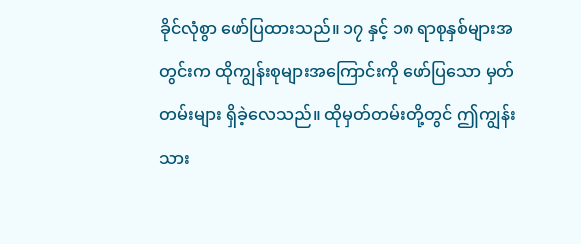ခိုင်လုံစွာ ဖော်ပြထားသည်။ ၁၇ နှင့် ၁၈ ရာစုနှစ်များအတွင်းက ထိုကျွန်းစုများအကြောင်းကို ဖော်ပြသော မှတ်တမ်းများ ရှိခဲ့လေသည်။ ထိုမှတ်တမ်းတို့တွင် ဤကျွန်းသား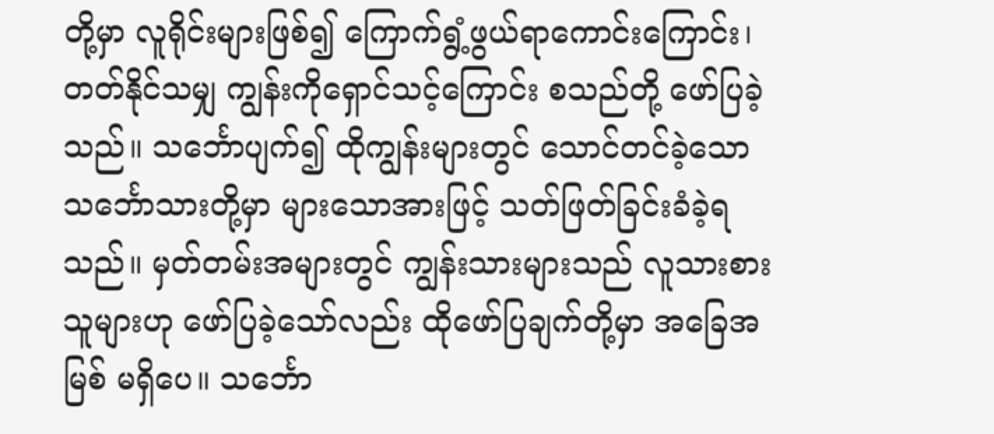တို့မှာ လူရိုင်းများဖြစ်၍ ကြောက်ရွံ့ဖွယ်ရာကောင်းကြောင်း၊ တတ်နိုင်သမျှ ကျွန်းကိုရှောင်သင့်ကြောင်း စသည်တို့ ဖော်ပြခဲ့သည်။ သင်္ဘောပျက်၍ ထိုကျွန်းများတွင် သောင်တင်ခဲ့သော သင်္ဘောသားတို့မှာ များသောအားဖြင့် သတ်ဖြတ်ခြင်းခံခဲ့ရသည်။ မှတ်တမ်းအများတွင် ကျွန်းသားများသည် လူသားစားသူများဟု ဖော်ပြခဲ့သော်လည်း ထိုဖော်ပြချက်တို့မှာ အခြေအမြစ် မရှိပေ။ သင်္ဘော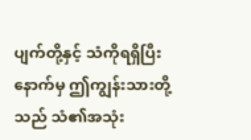ပျက်တို့နှင့် သံကိုရရှိပြီးနောက်မှ ဤကျွန်းသားတို့သည် သံ၏အသုံး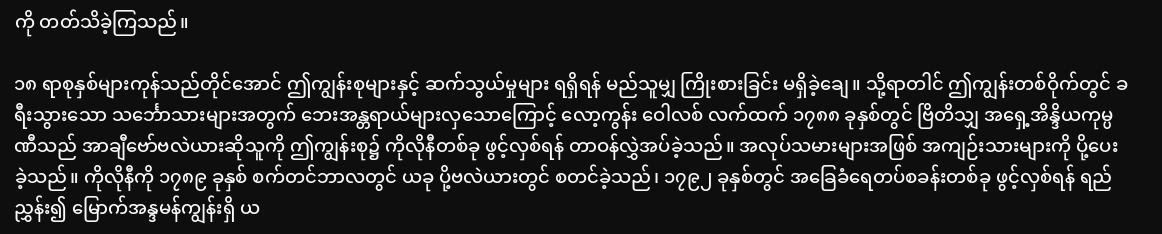ကို တတ်သိခဲ့ကြသည်။

၁၈ ရာစုနှစ်များကုန်သည်တိုင်အောင် ဤကျွန်းစုများနှင့် ဆက်သွယ်မှုများ ရရှိရန် မည်သူမျှ ကြိုးစားခြင်း မရှိခဲ့ချေ။ သို့ရာတါင် ဤကျွန်းတစ်ဝိုက်တွင် ခရီးသွားသော သင်္ဘောသားများအတွက် ဘေးအန္တရာယ်များလှသောကြောင့် လော့ကွန်း ဝေါလစ် လက်ထက် ၁၇၈၈ ခုနှစ်တွင် ဗြိတိသျှ အရှေ့အိန္ဒိယကုမ္ပဏီသည် အာချီဗော်ဗလဲယားဆိုသူကို ဤကျွန်းစု၌ ကိုလိုနီတစ်ခု ဖွင့်လှစ်ရန် တာဝန်လွှဲအပ်ခဲ့သည်။ အလုပ်သမားများအဖြစ် အကျဉ်းသားများကို ပို့ပေးခဲ့သည်။ ကိုလိုနီကို ၁၇၈၉ ခုနှစ် စက်တင်ဘာလတွင် ယခု ပို့ဗလဲယားတွင် စတင်ခဲ့သည်၊ ၁၇၉၂ ခုနှစ်တွင် အခြေခံရေတပ်စခန်းတစ်ခု ဖွင့်လှစ်ရန် ရည်ညွှန်း၍ မြောက်အန္ဒမန်ကျွန်းရှိ ယ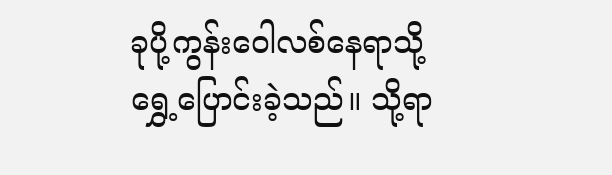ခုပို့ကွန်းဝေါလစ်နေရာသို့ ရွှေ့ပြောင်းခဲ့သည်။ သို့ရာ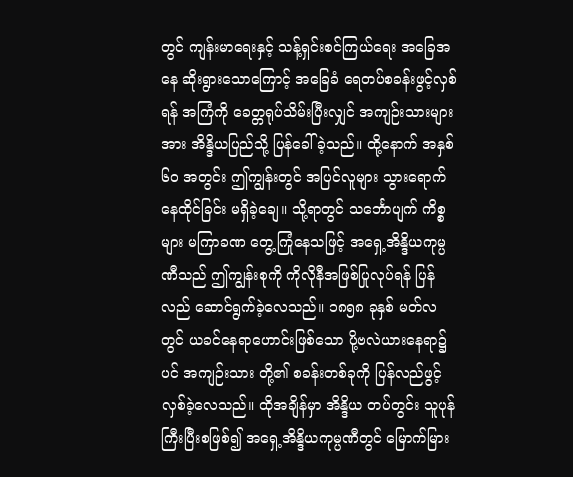တွင် ကျန်းမာရေးနှင့် သန့်ရှင်းစင်ကြယ်ရေး အခြေအနေ ဆိုးရွားသောကြောင့် အခြေခံ ရေတပ်စခန်းဖွင့်လှစ်ရန် အကြံကို ခေတ္တရုပ်သိမ်းပြီးလျှင် အကျဉ်းသားများအား အိန္ဒိယပြည်သို့ ပြန်ခေါ်ခဲ့သည်။ ထို့နောက် အနှစ် ၆၀ အတွင်း ဤကျွန်းတွင် အပြင်လူများ သွားရောက်နေထိုင်ခြင်း မရှိခဲ့ချေ။ သို့ရာတွင် သင်္ဘောပျက် ကိစ္စများ မကြာခဏ တွေ့ကြုံနေသဖြင့် အရှေ့အိန္ဒိယကုမ္ပဏီသည် ဤကျွန်းစုကို ကိုလိုနီအဖြစ်ပြုလုပ်ရန် ပြန်လည် ဆောင်ရွက်ခဲ့လေသည်။ ၁၈၅၈ ခုနှစ် မတ်လတွင် ယခင်နေရာဟောင်းဖြစ်သော ပို့ဗလဲယားနေရာ၌ပင် အကျဉ်းသား တို့၏ စခန်းတစ်ခုကို ပြန်လည်ဖွင့်လှစ်ခဲ့လေသည်။ ထိုအချိန်မှာ အိန္ဒိယ တပ်တွင်း သူပုန်ကြီးပြီးစဖြစ်၍ အရှေ့အိန္ဒိယကုမ္ပဏီတွင် မြောက်မြား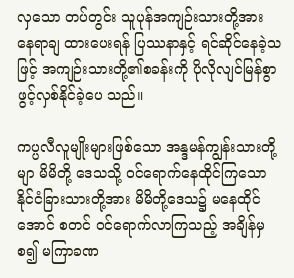လှသော တပ်တွင်း သူပုန်အကျဉ်းသားတို့အား နေရာချ ထားပေးရန် ပြဿနာနှင့် ရင်ဆိုင်နေခဲ့သဖြင့် အကျဉ်းသားတို့၏စခန်းကို ပိုလိုလျင်မြန်စွာ ဖွင့်လှစ်နိုင်ခဲ့ပေ သည်။

ကပ္ပလီလူမျိုးများဖြစ်သော အန္ဒမန်ကျွန်းသားတို့မျာ မိမိတို့ ဒေသသို့ ဝင်ရောက်နေထိုင်ကြသော နိုင်ငံခြားသားတို့အား မိမိတို့ဒေသ၌ မနေထိုင်အောင် စတင် ဝင်ရောက်လာကြသည့် အချိန်မှစ၍ မကြာခဏ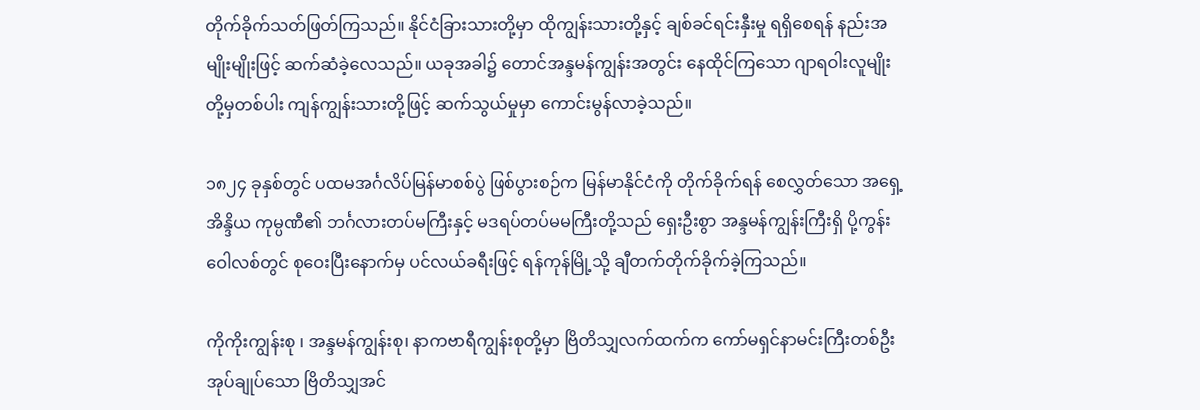တိုက်ခိုက်သတ်ဖြတ်ကြသည်။ နိုင်ငံခြားသားတို့မှာ ထိုကျွန်းသားတို့နှင့် ချစ်ခင်ရင်းနှီးမှု ရရှိစေရန် နည်းအမျိုးမျိုးဖြင့် ဆက်ဆံခဲ့လေသည်။ ယခုအခါ၌ တောင်အန္ဒမန်ကျွန်းအတွင်း နေထိုင်ကြသော ဂျာရဝါးလူမျိုးတို့မှတစ်ပါး ကျန်ကျွန်းသားတို့ဖြင့် ဆက်သွယ်မှုမှာ ကောင်းမွန်လာခဲ့သည်။

၁၈၂၄ ခုနှစ်တွင် ပထမအင်္ဂလိပ်မြန်မာစစ်ပွဲ ဖြစ်ပွားစဉ်က မြန်မာနိုင်ငံကို တိုက်ခိုက်ရန် စေလွှတ်သော အရှေ့အိန္ဒိယ ကုမ္ပဏီ၏ ဘင်္ဂလားတပ်မကြီးနှင့် မဒရပ်တပ်မမကြီးတို့သည် ရှေးဦးစွာ အန္ဒမန်ကျွန်းကြီးရှိ ပို့ကွန်းဝေါလစ်တွင် စုဝေးပြီးနောက်မှ ပင်လယ်ခရီးဖြင့် ရန်ကုန်မြို့သို့ ချီတက်တိုက်ခိုက်ခဲ့ကြသည်။

ကိုကိုးကျွန်းစု ၊ အန္ဒမန်ကျွန်းစု၊ နာကဗာရီကျွန်းစုတို့မှာ ဗြိတိသျှလက်ထက်က ကော်မရှင်နာမင်းကြီးတစ်ဦး အုပ်ချုပ်သော ဗြိတိသျှအင်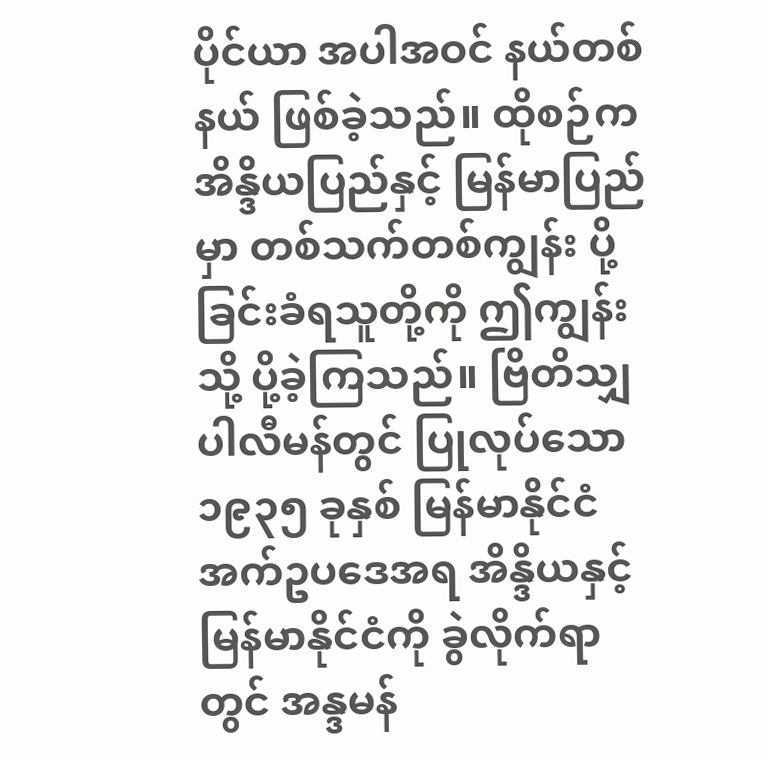ပိုင်ယာ အပါအဝင် နယ်တစ်နယ် ဖြစ်ခဲ့သည်။ ထိုစဉ်က အိန္ဒိယပြည်နှင့် မြန်မာပြည်မှာ တစ်သက်တစ်ကျွန်း ပို့ခြင်းခံရသူတို့ကို ဤကျွန်းသို့ ပို့ခဲ့ကြသည်။ ဗြိတိသျှ ပါလီမန်တွင် ပြုလုပ်သော ၁၉၃၅ ခုနှစ် မြန်မာနိုင်ငံ အက်ဥပဒေအရ အိန္ဒိယနှင့် မြန်မာနိုင်ငံကို ခွဲလိုက်ရာတွင် အန္ဒမန်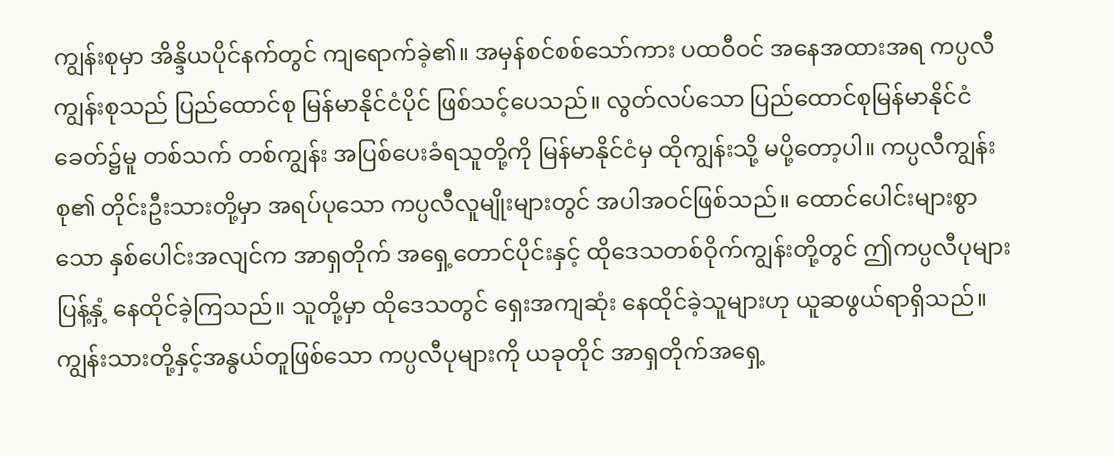ကျွန်းစုမှာ အိန္ဒိယပိုင်နက်တွင် ကျရောက်ခဲ့၏။ အမှန်စင်စစ်သော်ကား ပထဝီဝင် အနေအထားအရ ကပ္ပလီ ကျွန်းစုသည် ပြည်ထောင်စု မြန်မာနိုင်ငံပိုင် ဖြစ်သင့်ပေသည်။ လွတ်လပ်သော ပြည်ထောင်စုမြန်မာနိုင်ငံခေတ်၌မူ တစ်သက် တစ်ကျွန်း အပြစ်ပေးခံရသူတို့ကို မြန်မာနိုင်ငံမှ ထိုကျွန်းသို့ မပို့တော့ပါ။ ကပ္ပလီကျွန်းစု၏ တိုင်းဦးသားတို့မှာ အရပ်ပုသော ကပ္ပလီလူမျိုးများတွင် အပါအဝင်ဖြစ်သည်။ ထောင်ပေါင်းများစွာသော နှစ်ပေါင်းအလျင်က အာရှတိုက် အရှေ့တောင်ပိုင်းနှင့် ထိုဒေသတစ်ဝိုက်ကျွန်းတို့တွင် ဤကပ္ပလီပုများ ပြန့်နှံ့ နေထိုင်ခဲ့ကြသည်။ သူတို့မှာ ထိုဒေသတွင် ရှေးအကျဆုံး နေထိုင်ခဲ့သူများဟု ယူဆဖွယ်ရာရှိသည်။ ကျွန်းသားတို့နှင့်အနွယ်တူဖြစ်သော ကပ္ပလီပုများကို ယခုတိုင် အာရှတိုက်အရှေ့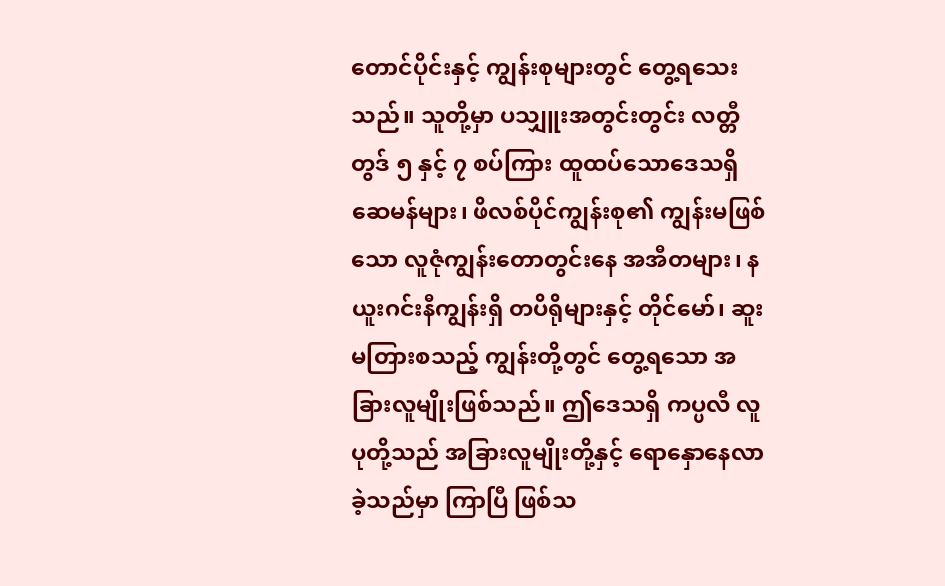တောင်ပိုင်းနှင့် ကျွန်းစုများတွင် တွေ့ရသေးသည်။ သူတို့မှာ ပသျှူးအတွင်းတွင်း လတ္တီတွဒ် ၅ နှင့် ၇ စပ်ကြား ထူထပ်သောဒေသရှိ ဆေမန်များ၊ ဖိလစ်ပိုင်ကျွန်းစု၏ ကျွန်းမဖြစ်သော လူဇုံကျွန်းတောတွင်းနေ အအီတများ၊ နယူးဂင်းနီကျွန်းရှိ တပိရိုများနှင့် တိုင်မော်၊ ဆူးမတြားစသည့် ကျွန်းတို့တွင် တွေ့ရသော အခြားလူမျိုးဖြစ်သည်။ ဤဒေသရှိ ကပ္ပလီ လူပုတို့သည် အခြားလူမျိုးတို့နှင့် ရောနှောနေလာခဲ့သည်မှာ ကြာပြီ ဖြစ်သ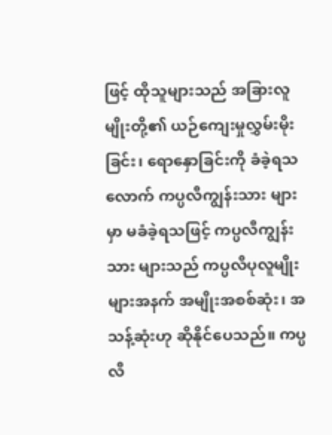ဖြင့် ထိုသူများသည် အခြားလူမျိုးတို့၏ ယဉ်ကျေးမှုလွှမ်းမိုးခြင်း၊ ရောနှောခြင်းကို ခံခဲ့ရသလောက် ကပ္ပလီကျွန်းသား များမှာ မခံခဲ့ရသဖြင့် ကပ္ပလီကျွန်းသား များသည် ကပ္ပလီပုလူမျိုးများအနက် အမျိုးအစစ်ဆုံး၊ အသန့်ဆုံးဟု ဆိုနိုင်ပေသည်။ ကပ္ပလီ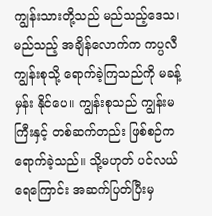ကျွန်းသားတို့သည် မည်သည့်ဒေသ၊ မည်သည့် အချိန်လောက်က ကပ္ပလီကျွန်းစုသို့ ရောက်ခဲ့ကြသည်ကို မခန့်မှန်း နိုင်ပေ။ ကျွန်းစုသည် ကျွန်းမကြီးနှင့် တစ်ဆက်တည်း ဖြစ်စဉ်က ရောက်ခဲ့သည်။ သို့မဟုတ် ပင်လယ်ရေကြောင်း အဆက်ပြတ်ပြီးမှ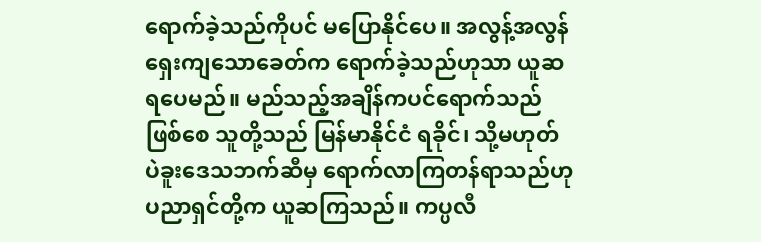ရောက်ခဲ့သည်ကိုပင် မပြောနိုင်ပေ။ အလွန့်အလွန် ရှေးကျသောခေတ်က ရောက်ခဲ့သည်ဟုသာ ယူဆရပေမည်။ မည်သည့်အချိန်ကပင်ရောက်သည်ဖြစ်စေ သူတို့သည် မြန်မာနိုင်ငံ ရခိုင်၊ သို့မဟုတ် ပဲခူးဒေသဘက်ဆီမှ ရောက်လာကြတန်ရာသည်ဟု ပညာရှင်တို့က ယူဆကြသည်။ ကပ္ပလီ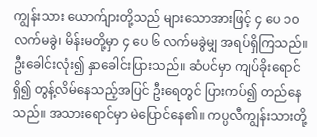ကျွန်းသား ယောက်ျားတို့သည် များသောအားဖြင့် ၄ ပေ ၁၀ လက်မခွဲ၊ မိန်းမတို့မှာ ၄ ပေ ၆ လက်မခွဲမျှ အရပ်ရှိကြသည်။ ဦးခေါင်းလုံး၍ နှာခေါင်းပြားသည်။ ဆံပင်မှာ ကျပ်ခိုးရောင်ရှိ၍ တွန့်လိမ်နေသည့်အပြင် ဦးရေတွင် ပြားကပ်၍ တည်နေသည်။ အသားရောင်မှာ မဲပြောင်နေ၏။ ကပ္ပလီကျွန်းသားတို့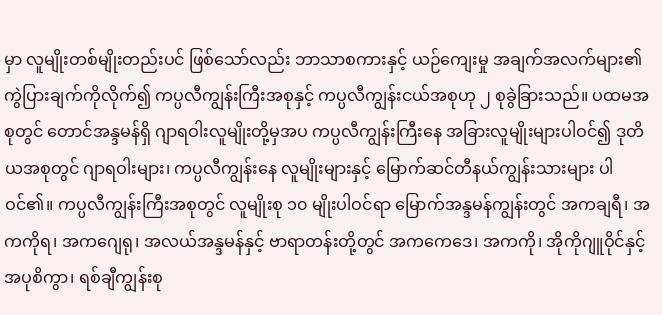မှာ လူမျိုးတစ်မျိုးတည်းပင် ဖြစ်သော်လည်း ဘာသာစကားနှင့် ယဉ်ကျေးမှု အချက်အလက်များ၏ ကွဲပြားချက်ကိုလိုက်၍ ကပ္ပလီကျွန်းကြီးအစုနှင့် ကပ္ပလီကျွန်းငယ်အစုဟု ၂ စုခွဲခြားသည်။ ပထမအစုတွင် တောင်အန္ဒမန်ရှိ ဂျာရဝါးလူမျိုးတို့မှအပ ကပ္ပလီကျွန်းကြီးနေ အခြားလူမျိုးများပါဝင်၍ ဒုတိယအစုတွင် ဂျာရဝါးများ၊ ကပ္ပလီကျွန်းနေ လူမျိုးများနှင့် မြောက်ဆင်တီနယ်ကျွန်းသားများ ပါဝင်၏။ ကပ္ပလီကျွန်းကြီးအစုတွင် လူမျိုးစု ၁၀ မျိုးပါဝင်ရာ မြောက်အန္ဒမန်ကျွန်းတွင် အကချရီ၊ အကကိုရ၊ အကဂျေရု၊ အလယ်အန္ဒမန်နှင့် ဗာရာတန်းတို့တွင် အကကေဒေ၊ အကကို၊ အိုကိုဂျူဝိုင်နှင့် အပုစိကွာ၊ ရစ်ချီကျွန်းစု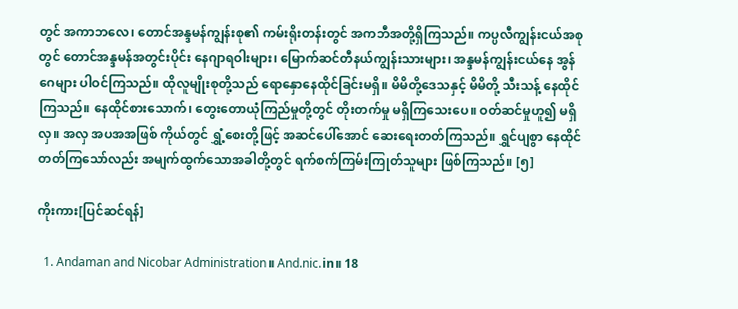တွင် အကာဘလေ၊ တောင်အန္ဒမန်ကျွန်းစု၏ ကမ်းရိုးတန်းတွင် အကဘီအတို့ရှိကြသည်။ ကပ္ပလီကျွန်းငယ်အစုတွင် တောင်အန္ဒမန်အတွင်းပိုင်း နေဂျာရဝါးများ၊ မြောက်ဆင်တီနယ်ကျွန်းသားများ၊ အန္ဒမန်ကျွန်းငယ်နေ အွန်ဂေများ ပါဝင်ကြသည်။ ထိုလူမျိုးစုတို့သည် ရောနှောနေထိုင်ခြင်းမရှိ။ မိမိတို့ဒေသနှင့် မိမိတို့ သီးသန့် နေထိုင်ကြသည်။ နေထိုင်စားသောက်၊ တွေးတောယုံကြည်မှုတို့တွင် တိုးတက်မှု မရှိကြသေးပေ။ ဝတ်ဆင်မှုဟူ၍ မရှိလှ။ အလှ အပအအဖြစ် ကိုယ်တွင် ရွှံ့စေးတို့ဖြင့် အဆင်ပေါ်အောင် ဆေးရေးတတ်ကြသည်။ ရွှင်ပျစွာ နေထိုင်တတ်ကြသော်လည်း အမျက်ထွက်သောအခါတို့တွင် ရက်စက်ကြမ်းကြုတ်သူများ ဖြစ်ကြသည်။ [၅]

ကိုးကား[ပြင်ဆင်ရန်]

  1. Andaman and Nicobar Administration။ And.nic.in။ 18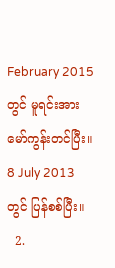February 2015 တွင် မူရင်းအား မော်ကွန်းတင်ပြီး။ 8 July 2013 တွင် ပြန်စစ်ပြီး။
  2.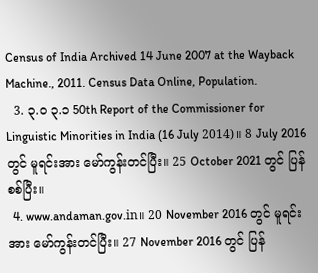Census of India Archived 14 June 2007 at the Wayback Machine., 2011. Census Data Online, Population.
  3. ၃.၀ ၃.၁ 50th Report of the Commissioner for Linguistic Minorities in India (16 July 2014)။ 8 July 2016 တွင် မူရင်းအား မော်ကွန်းတင်ပြီး။ 25 October 2021 တွင် ပြန်စစ်ပြီး။
  4. www.andaman.gov.in။ 20 November 2016 တွင် မူရင်းအား မော်ကွန်းတင်ပြီး။ 27 November 2016 တွင် ပြန်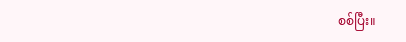စစ်ပြီး။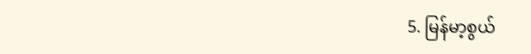5. မြန်မာ့စွယ်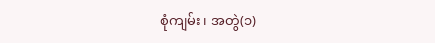စုံကျမ်း၊ အတွဲ(၁)